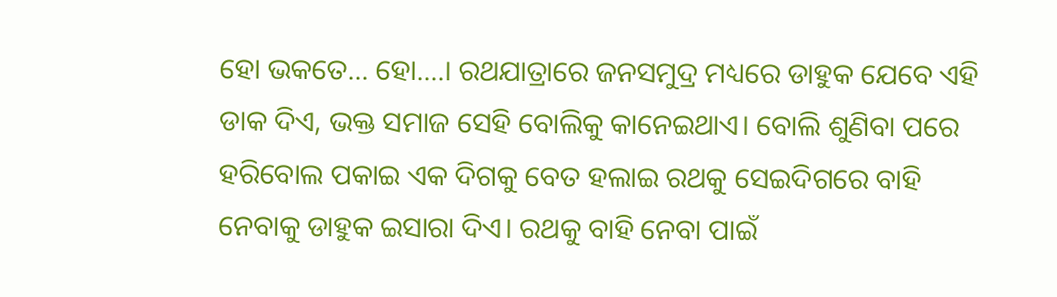ହୋ ଭକତେ… ହୋ….। ରଥଯାତ୍ରାରେ ଜନସମୁଦ୍ର ମଧ୍ୟରେ ଡାହୁକ ଯେବେ ଏହି ଡାକ ଦିଏ, ଭକ୍ତ ସମାଜ ସେହି ବୋଲିକୁ କାନେଇଥାଏ। ବୋଲି ଶୁଣିବା ପରେ ହରିବୋଲ ପକାଇ ଏକ ଦିଗକୁ ବେତ ହଲାଇ ରଥକୁ ସେଇଦିଗରେ ବାହି ନେବାକୁ ଡାହୁକ ଇସାରା ଦିଏ। ରଥକୁ ବାହି ନେବା ପାଇଁ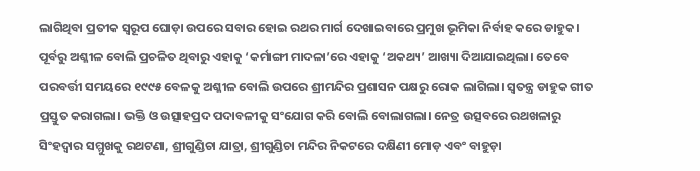ଲାଗିଥିବା ପ୍ରତୀକ ସ୍ବରୂପ ଘୋଡ଼ା ଉପରେ ସବାର ହୋଇ ରଥର ମାର୍ଗ ଦେଖାଇବାରେ ପ୍ରମୁଖ ଭୂମିକା ନିର୍ବାହ କରେ ଡାହୁକ। ପୂର୍ବରୁ ଅଶ୍ଳୀଳ ବୋଲି ପ୍ରଚଳିତ ଥିବାରୁ ଏହାକୁ ‘କର୍ମାଙ୍ଗୀ ମାଦଳା’ରେ ଏହାକୁ ‘ଅକଥ୍ୟ’ ଆଖ୍ୟା ଦିଆଯାଇଥିଲା। ତେବେ ପରବର୍ତ୍ତୀ ସମୟରେ ୧୯୯୫ ବେଳକୁ ଅଶ୍ଳୀଳ ବୋଲି ଉପରେ ଶ୍ରୀମନ୍ଦିର ପ୍ରଶାସନ ପକ୍ଷରୁ ରୋକ ଲାଗିଲା। ସ୍ବତନ୍ତ୍ର ଡାହୁକ ଗୀତ ପ୍ରସ୍ତୁତ କରାଗଲା। ଭକ୍ତି ଓ ଉତ୍ସାହପ୍ରଦ ପଦାବଳୀକୁ ସଂଯୋଗ କରି ବୋଲି ବୋଲାଗଲା। ନେତ୍ର ଉତ୍ସବରେ ରଥଖଳାରୁ ସିଂହଦ୍ବାର ସମ୍ମୁଖକୁ ରଥଟଣା, ଶ୍ରୀଗୁଣ୍ଡିଚା ଯାତ୍ରା, ଶ୍ରୀଗୁଣ୍ଡିଚା ମନ୍ଦିର ନିକଟରେ ଦକ୍ଷିଣୀ ମୋଡ଼ ଏବଂ ବାହୁଡ଼ା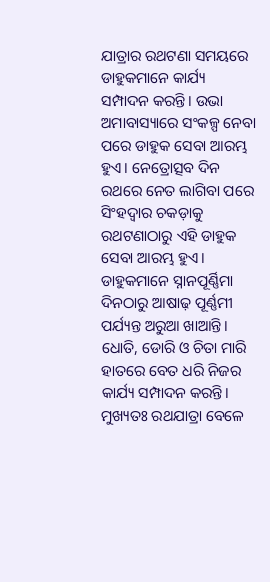ଯାତ୍ରାର ରଥଟଣା ସମୟରେ ଡାହୁକମାନେ କାର୍ଯ୍ୟ ସମ୍ପାଦନ କରନ୍ତି। ଉଭା ଅମାବାସ୍ୟାରେ ସଂକଳ୍ପ ନେବା ପରେ ଡାହୁକ ସେବା ଆରମ୍ଭ ହୁଏ। ନେତ୍ରୋତ୍ସବ ଦିନ ରଥରେ ନେତ ଲାଗିବା ପରେ ସିଂହଦ୍ବାର ଚକଡ଼ାକୁ ରଥଟଣାଠାରୁ ଏହି ଡାହୁକ ସେବା ଆରମ୍ଭ ହୁଏ।
ଡାହୁକମାନେ ସ୍ନାନପୂର୍ଣ୍ଣିମା ଦିନଠାରୁ ଆଷାଢ଼ ପୂର୍ଣ୍ଣମୀ ପର୍ଯ୍ୟନ୍ତ ଅରୁଆ ଖାଆନ୍ତି। ଧୋତି, ଡୋରି ଓ ଚିତା ମାରି ହାତରେ ବେତ ଧରି ନିଜର କାର୍ଯ୍ୟ ସମ୍ପାଦନ କରନ୍ତି। ମୁଖ୍ୟତଃ ରଥଯାତ୍ରା ବେଳେ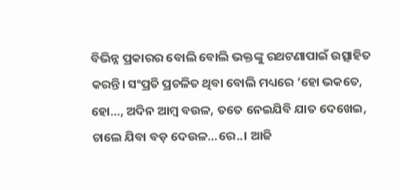ବିଭିନ୍ନ ପ୍ରକାରର ବୋଲି ବୋଲି ଭକ୍ତଙ୍କୁ ରଥଟଣାପାଇଁ ଉତ୍ସାହିତ କରନ୍ତି। ସଂପ୍ରତି ପ୍ରଚଳିତ ଥିବା ବୋଲି ମଧ୍ୟରେ ‘ହୋ ଭକତେ, ହୋ…, ଅଦିନ ଆମ୍ବ ବଉଳ, ତତେ ନେଇଯିବି ଯାତ ଦେଖେଇ, ଚାଲେ ଯିବା ବଡ଼ ଦେଉଳ…ରେ..। ଆଜି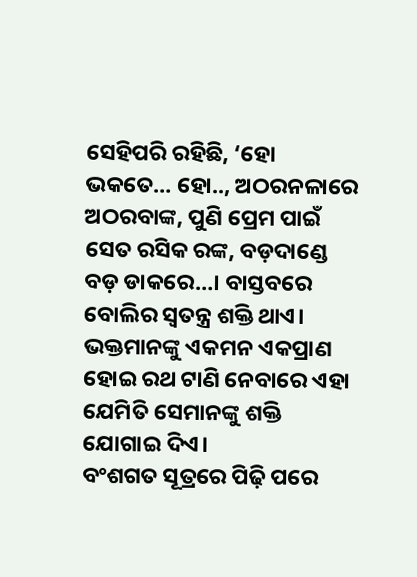ସେହିପରି ରହିଛି, ‘ହୋ ଭକତେ… ହୋ.., ଅଠରନଳାରେ ଅଠରବାଙ୍କ, ପୁଣି ପ୍ରେମ ପାଇଁ ସେତ ରସିକ ରଙ୍କ, ବଡ଼ଦାଣ୍ଡେ ବଡ଼ ଡାକରେ…। ବାସ୍ତବରେ ବୋଲିର ସ୍ବତନ୍ତ୍ର ଶକ୍ତି ଥାଏ। ଭକ୍ତମାନଙ୍କୁ ଏକମନ ଏକପ୍ରାଣ ହୋଇ ରଥ ଟାଣି ନେବାରେ ଏହା ଯେମିତି ସେମାନଙ୍କୁ ଶକ୍ତି ଯୋଗାଇ ଦିଏ।
ବଂଶଗତ ସୂତ୍ରରେ ପିଢ଼ି ପରେ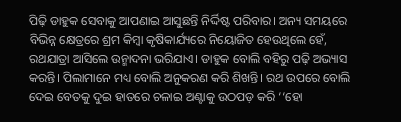ପିଢ଼ି ଡାହୁକ ସେବାକୁ ଆପଣାଇ ଆସୁଛନ୍ତି ନିର୍ଦ୍ଦିଷ୍ଟ ପରିବାର। ଅନ୍ୟ ସମୟରେ ବିଭିନ୍ନ କ୍ଷେତ୍ରରେ ଶ୍ରମ କିମ୍ବା କୃଷିକାର୍ଯ୍ୟରେ ନିୟୋଜିତ ହେଉଥିଲେ ହେଁ, ରଥଯାତ୍ରା ଆସିଲେ ଉନ୍ମାଦନା ଭରିଯାଏ। ଡାହୁକ ବୋଲି ବହିରୁ ପଢ଼ି ଅଭ୍ୟାସ କରନ୍ତି। ପିଲାମାନେ ମଧ୍ୟ ବୋଲି ଅନୁକରଣ କରି ଶିଖନ୍ତି। ରଥ ଉପରେ ବୋଲି ଦେଇ ବେତକୁ ଦୁଇ ହାତରେ ଚଳାଇ ଅଣ୍ଟାକୁ ଉଠପଡ଼ କରି ‘‘ହୋ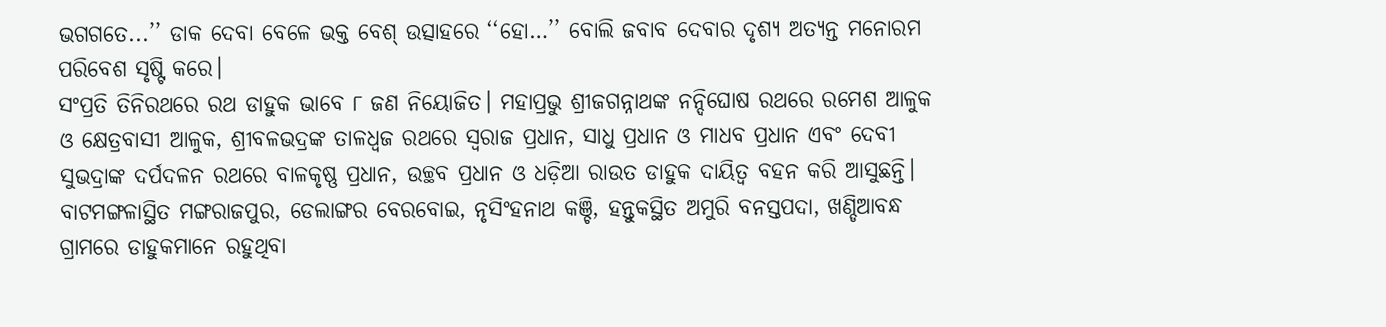ଭଗଗତେ...’’ ଡାକ ଦେବା ବେଳେ ଭକ୍ତ ବେଶ୍ ଉତ୍ସାହରେ ‘‘ହୋ…’’ ବୋଲି ଜବାବ ଦେବାର ଦୃଶ୍ୟ ଅତ୍ୟନ୍ତ ମନୋରମ ପରିବେଶ ସୃଷ୍ଟି କରେ।
ସଂପ୍ରତି ତିନିରଥରେ ରଥ ଡାହୁକ ଭାବେ ୮ ଜଣ ନିୟୋଜିତ। ମହାପ୍ରଭୁ ଶ୍ରୀଜଗନ୍ନାଥଙ୍କ ନନ୍ଦିଘୋଷ ରଥରେ ରମେଶ ଆଳୁକ ଓ କ୍ଷେତ୍ରବାସୀ ଆଳୁକ, ଶ୍ରୀବଳଭଦ୍ରଙ୍କ ତାଳଧ୍ବଜ ରଥରେ ସ୍ବରାଜ ପ୍ରଧାନ, ସାଧୁ ପ୍ରଧାନ ଓ ମାଧବ ପ୍ରଧାନ ଏବଂ ଦେବୀ ସୁଭଦ୍ରାଙ୍କ ଦର୍ପଦଳନ ରଥରେ ବାଳକୃଷ୍ଣ ପ୍ରଧାନ, ଉଚ୍ଛବ ପ୍ରଧାନ ଓ ଧଡ଼ିଆ ରାଉତ ଡାହୁକ ଦାୟିତ୍ବ ବହନ କରି ଆସୁଛନ୍ତି। ବାଟମଙ୍ଗଳାସ୍ଥିତ ମଙ୍ଗରାଜପୁର, ଡେଲାଙ୍ଗର ବେରବୋଇ, ନୃସିଂହନାଥ କଞ୍ଚି, ହନ୍ତୁକସ୍ଥିତ ଅମୁରି ବନସ୍ତପଦା, ଖଣ୍ଡିଆବନ୍ଧ ଗ୍ରାମରେ ଡାହୁକମାନେ ରହୁଥିବା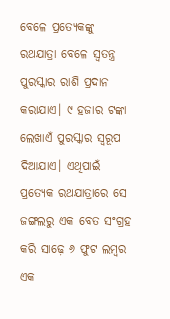ବେଳେ ପ୍ରତ୍ୟେକଙ୍କୁ ରଥଯାତ୍ରା ବେଳେ ସ୍ବତନ୍ତ୍ର ପୁରସ୍କାର ରାଶି ପ୍ରଦାନ କରାଯାଏ। ୯ ହଜାର ଟଙ୍କା ଲେଖାଏଁ ପୁରସ୍କାର ସ୍ବରୂପ ଦିଆଯାଏ। ଏଥିପାଇଁ ପ୍ରତ୍ୟେକ ରଥଯାତ୍ରାରେ ସେ ଜଙ୍ଗଲରୁ ଏକ ବେତ ସଂଗ୍ରହ କରି ସାଢ଼େ ୬ ଫୁଟ ଲମ୍ବର ଏକ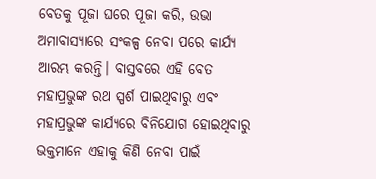ବେତକୁ ପୂଜା ଘରେ ପୂଜା କରି, ଉଭା ଅମାବାସ୍ୟାରେ ସଂକଳ୍ପ ନେବା ପରେ କାର୍ଯ୍ୟ ଆରମ୍ଭ କରନ୍ତି। ବାସ୍ତବରେ ଏହି ବେତ ମହାପ୍ରଭୁଙ୍କ ରଥ ସ୍ପର୍ଶ ପାଇଥିବାରୁ ଏବଂ ମହାପ୍ରଭୁଙ୍କ କାର୍ଯ୍ୟରେ ବିନିଯୋଗ ହୋଇଥିବାରୁ ଭକ୍ତମାନେ ଏହାକୁ କିଣି ନେବା ପାଇଁ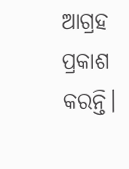ଆଗ୍ରହ ପ୍ରକାଶ କରନ୍ତି।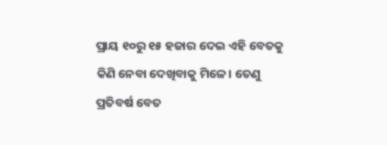ପ୍ରାୟ ୧୦ରୁ ୧୫ ହଜାର ଦେଇ ଏହି ବେତକୁ କିଣି ନେବା ଦେଖିବାକୁ ମିଳେ। ତେଣୁ ପ୍ରତିବର୍ଷ ବେତ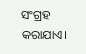ସଂଗ୍ରହ କରାଯାଏ।